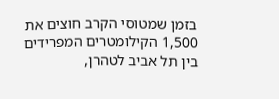בזמן שמטוסי הקרב חוצים את 1,500 הקילומטרים המפרידים בין תל אביב לטהרן,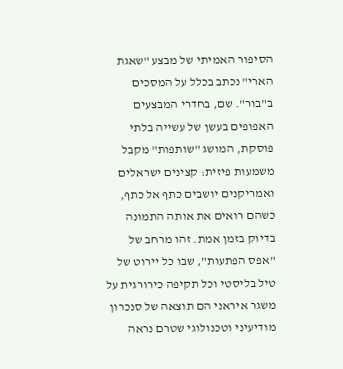הסיפור האמיתי של מבצע "שאגת הארי" נכתב בכלל על המסכים ב"בור". שם, בחדרי המבצעים האפופים בעשן של עשייה בלתי פוסקת, המושג "שותפות" מקבל משמעות פיזית: קצינים ישראלים ואמריקנים יושבים כתף אל כתף, כשהם רואים את אותה התמונה בדיוק בזמן אמת. זהו מרחב של "אפס הפתעות", שבו כל יירוט של טיל בליסטי וכל תקיפה כירורגית על משגר איראני הם תוצאה של סנכרון מודיעיני וטכנולוגי שטרם נראה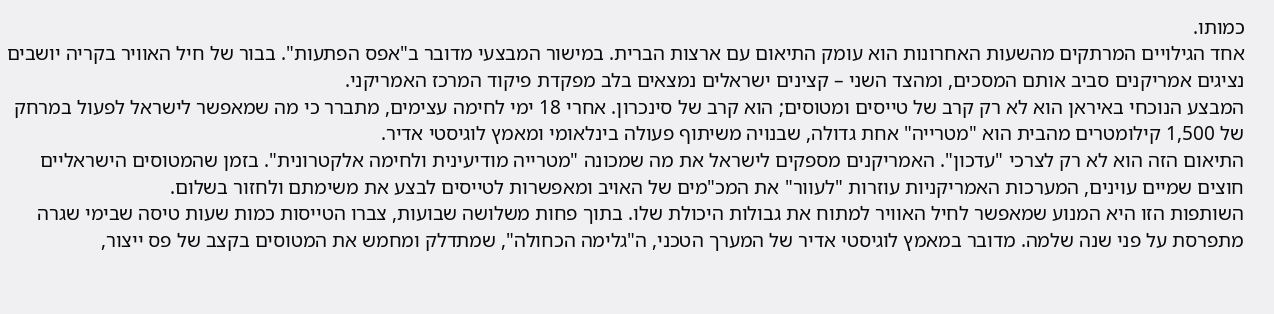כמותו.
אחד הגילויים המרתקים מהשעות האחרונות הוא עומק התיאום עם ארצות הברית. במישור המבצעי מדובר ב"אפס הפתעות". בבור של חיל האוויר בקריה יושבים נציגים אמריקנים סביב אותם המסכים, ומהצד השני – קצינים ישראלים נמצאים בלב מפקדת פיקוד המרכז האמריקני.
המבצע הנוכחי באיראן הוא לא רק קרב של טייסים ומטוסים; הוא קרב של סינכרון. אחרי 18 ימי לחימה עצימים, מתברר כי מה שמאפשר לישראל לפעול במרחק של 1,500 קילומטרים מהבית הוא "מטרייה" אחת גדולה, שבנויה משיתוף פעולה בינלאומי ומאמץ לוגיסטי אדיר.
התיאום הזה הוא לא רק לצרכי "עדכון". האמריקנים מספקים לישראל את מה שמכונה "מטרייה מודיעינית ולחימה אלקטרונית". בזמן שהמטוסים הישראליים חוצים שמיים עוינים, המערכות האמריקניות עוזרות "לעוור" את המכ"מים של האויב ומאפשרות לטייסים לבצע את משימתם ולחזור בשלום.
השותפות הזו היא המנוע שמאפשר לחיל האוויר למתוח את גבולות היכולת שלו. בתוך פחות משלושה שבועות, צברו הטייסות כמות שעות טיסה שבימי שגרה מתפרסת על פני שנה שלמה. מדובר במאמץ לוגיסטי אדיר של המערך הטכני, ה"גלימה הכחולה", שמתדלק ומחמש את המטוסים בקצב של פס ייצור,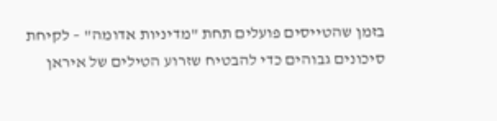בזמן שהטייסים פועלים תחת "מדיניות אדומה" – לקיחת סיכונים גבוהים כדי להבטיח שזרוע הטילים של איראן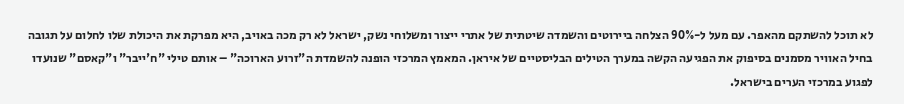לא תוכל להשתקם מהאפר. עם מעל ל-90% הצלחה ביירוטים והשמדה שיטתית של אתרי ייצור ומשלוחי נשק, ישראל לא רק מכה באויב, היא מפרקת את היכולת שלו לחלום על תגובה
בחיל האוויר מסמנים בסיפוק את הפגיעה הקשה במערך הטילים הבליסטיים של איראן. המאמץ המרכזי הופנה להשמדת ה"זרוע הארוכה" – אותם טילי "ח'ייבר" ו"קאסם" שנועדו לפגוע במרכזי הערים בישראל.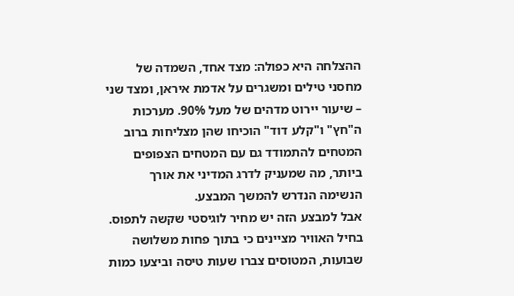ההצלחה היא כפולה: מצד אחד, השמדה של מחסני טילים ומשגרים על אדמת איראן, ומצד שני – שיעור יירוט מדהים של מעל 90%. מערכות ה"חץ" ו"קלע דוד" הוכיחו שהן מצליחות ברוב המטחים להתמודד גם עם המטחים הצפופים ביותר, מה שמעניק לדרג המדיני את אורך הנשימה הנדרש להמשך המבצע.
אבל למבצע הזה יש מחיר לוגיסטי שקשה לתפוס. בחיל האוויר מציינים כי בתוך פחות משלושה שבועות, המטוסים צברו שעות טיסה וביצעו כמות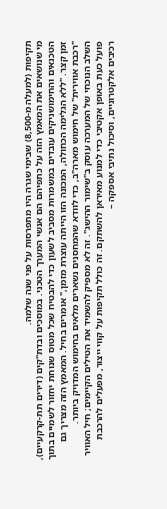תקיפות (למעלה מ-8,500) שבימי שגרה היו מתפרסות על פני שנה שלמה.
מי שנושאים את המאמץ הזה על כתפיהם הם אנשי המערך הטכני. במוסכים ובדת"קים (דירים תת-קרקעיים), הטכנאים והחימושניקים עובדים במשמרות מסביב לשעון כדי להבטיח שכל מטוס שנוחת יחזור לשמיים בתוך זמן קצר. "ללא הגלימה הכחולה, המכונה הזו הייתה עוצרת מזמן," אומרים בחיל. המאמץ הזה מצריך גם "רכבת אווירית" של חימוש מארה"ב, כדי לוודא שהמחסנים נשארים מלאים בחימוש המדויק ביותר.
השלב הנוכחי של המערכה עוסק ב"שימור ההישג". זה לא מספיק להשמיד את הטילים הקיימים; חיל האוויר פועל כעת באופן אקטיבי כדי למנוע מאיראן להשתקם. זה כולל תקיפות על קווי ייצור, מפעלים להרכבת רכיבים אלקטרוניים, וסיכול נתיבי אספקה –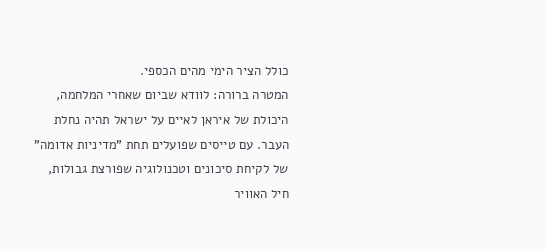כולל הציר הימי מהים הכספי.
המטרה ברורה: לוודא שביום שאחרי המלחמה, היכולת של איראן לאיים על ישראל תהיה נחלת העבר. עם טייסים שפועלים תחת "מדיניות אדומה" של לקיחת סיכונים וטכנולוגיה שפורצת גבולות, חיל האוויר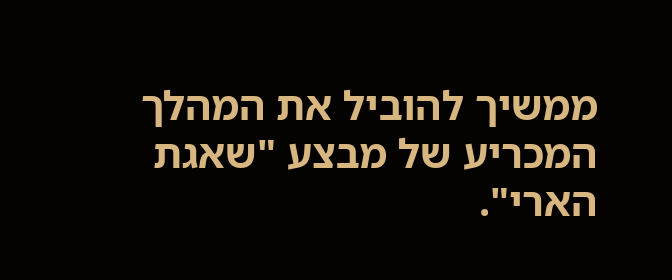ממשיך להוביל את המהלך המכריע של מבצע "שאגת הארי".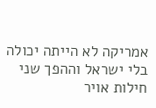אמריקה לא הייתה יכולה בלי ישראל וההפך שני חילות אויר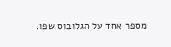מספר אחד על הגלובוס שפו.